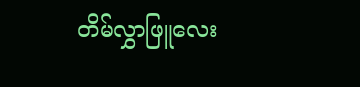တိမ်လွှာဖြူလေး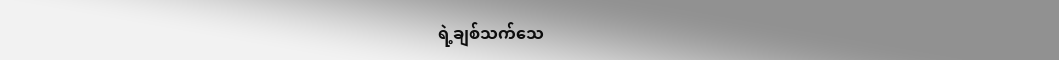ရဲ့ချစ်သက်သေ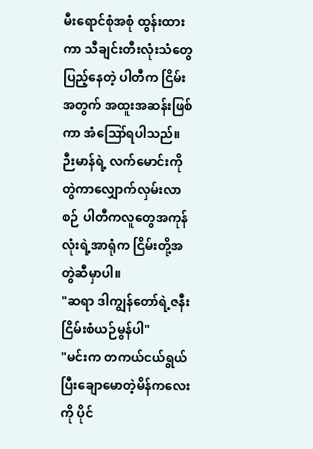မီးရောင်စုံအစုံ ထွန်းထားကာ သီချင်းတီးလုံးသံတွေပြည့်နေတဲ့ ပါတီက ငြိမ်းအတွက် အထူးအဆန်းဖြစ်ကာ အံဪရပါသည်။ ဉီးမာန်ရဲ့ လက်မောင်းကို တွဲကာလျှောက်လှမ်းလာစဉ် ပါတီကလူတွေအကုန်လုံးရဲ့အာရုံက ငြိမ်းတို့အတွဲဆီမှာပါ။
"ဆရာ ဒါကျွန်တော်ရဲ့ဇနီး ငြိမ်းစံယဉ်မွန်ပါ"
"မင်းက တကယ်ငယ်ရွယ်ပြီးချောမောတဲ့မိန်ကလေးကို ပိုင်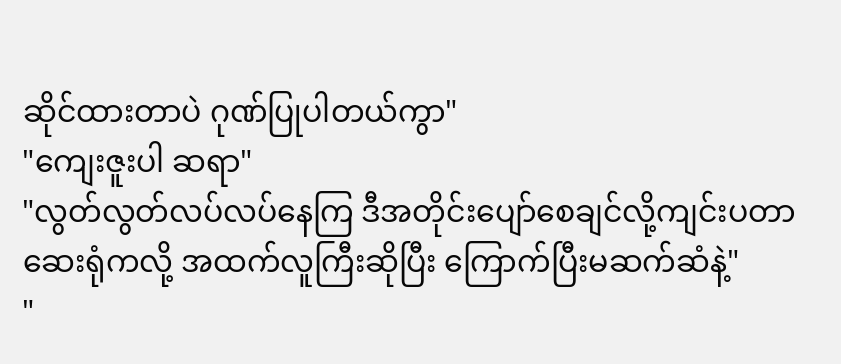ဆိုင်ထားတာပဲ ဂုဏ်ပြုပါတယ်ကွာ"
"ကျေးဇူးပါ ဆရာ"
"လွတ်လွတ်လပ်လပ်နေကြ ဒီအတိုင်းပျော်စေချင်လို့ကျင်းပတာ ဆေးရုံကလို့ အထက်လူကြီးဆိုပြီး ကြောက်ပြီးမဆက်ဆံနဲ့"
"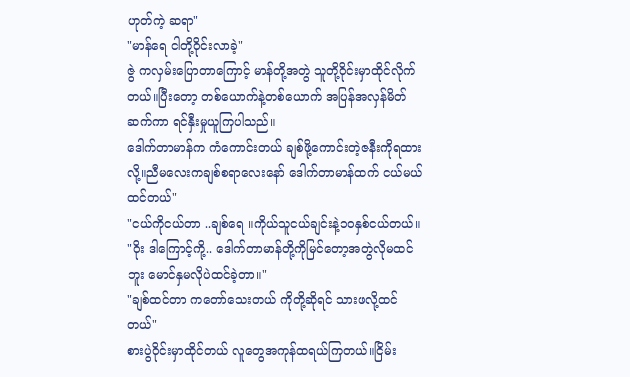ဟုတ်ကဲ့ ဆရာ"
"မာန်ရေ ငါတို့ဝိုင်းလာခဲ့"
ဇွဲ ကလှမ်းပြောတာကြောင့် မာန်တို့အတွဲ သူတို့ဝိုင်းမှာထိုင်လိုက်တယ်။ပြီးတော့ တစ်ယောက်နဲ့တစ်ယောက် အပြန်အလှန်မိတ်ဆက်ကာ ရင်နှီးမှုယူကြပါသည်။
ဒေါက်တာမာန်က ကံကောင်းတယ် ချစ်ဖို့ကောင်းတဲ့ဇနီးကိုရထားလို့။ညီမလေးကချစ်စရာလေးနော် ဒေါက်တာမာန်ထက် ငယ်မယ်ထင်တယ်"
"ငယ်ကိုငယ်တာ ..ချစ်ရေ ။ကိုယ်သူငယ်ချင်းနဲ့၁၀နှစ်ငယ်တယ်။
"ဝိုး ဒါကြောင့်ကို့.. ဒေါက်တာမာန်တို့ကိုမြင်တော့အတွဲလိုမထင်ဘူး မောင်နှမလိုပဲထင်ခဲ့တာ။"
"ချစ်ထင်တာ ကတော်သေးတယ် ကိုတို့ဆိုရင် သားဖလို့ထင်တယ်"
စားပွဲဝိုင်းမှာထိုင်တယ် လူတွေအကုန်ထရယ်ကြတယ်။ငြိမ်း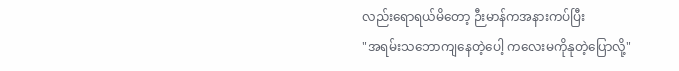လည်းရောရယ်မိတော့ ဉီးမာန်ကအနားကပ်ပြီး
"အရမ်းသဘောကျနေတဲ့ပေါ့ ကလေးမကိုနုတဲ့ပြောလို့"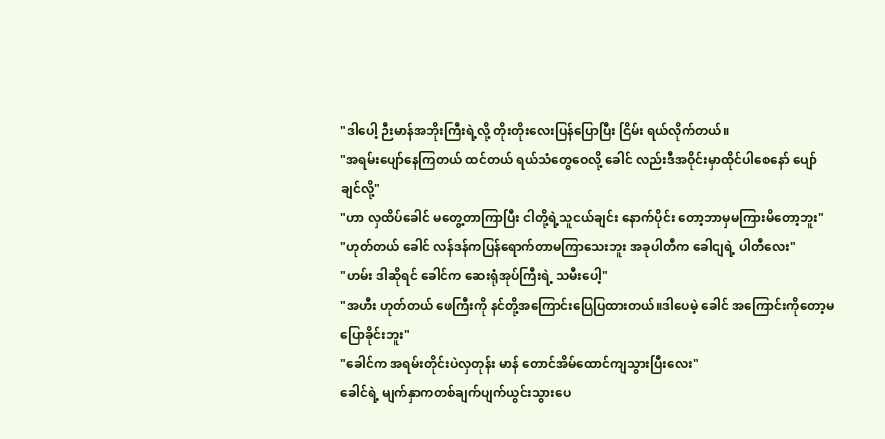"ဒါပေါ့ ဉီးမာန်အဘိုးကြီးရဲ့လို့ တိုးတိုးလေးပြန်ပြောပြီး ငြိမ်း ရယ်လိုက်တယ်။
"အရမ်းပျော်နေကြတယ် ထင်တယ် ရယ်သံတွေဝေလို့ ခေါင် လည်းဒီအဝိုင်းမှာထိုင်ပါစေနော် ပျော်ချင်လို့"
"ဟာ လှထိပ်ခေါင် မတွေ့တာကြာပြီး ငါတို့ရဲ့သူငယ်ချင်း နောက်ပိုင်း တော့ဘာမှမကြားမိတော့ဘူး"
"ဟုတ်တယ် ခေါင် လန်ဒန်ကပြန်ရောက်တာမကြာသေးဘူး အခုပါတီက ခေါငျရဲ့ ပါတီလေး"
"ဟမ်း ဒါဆိုရင် ခေါင်က ဆေးရုံအုပ်ကြီးရဲ့ သမီးပေါ့"
"အဟီး ဟုတ်တယ် ဖေကြီးကို နင်တို့အကြောင်းပြေပြထားတယ်။ဒါပေမဲ့ ခေါင် အကြောင်းကိုတော့မပြောခိုင်းဘူး"
"ခေါင်က အရမ်းတိုင်းပဲလှတုန်း မာန် တောင်အိမ်ထောင်ကျသွားပြီးလေး"
ခေါင်ရဲ့ မျက်နှာကတစ်ချက်ပျက်ယွင်းသွားပေ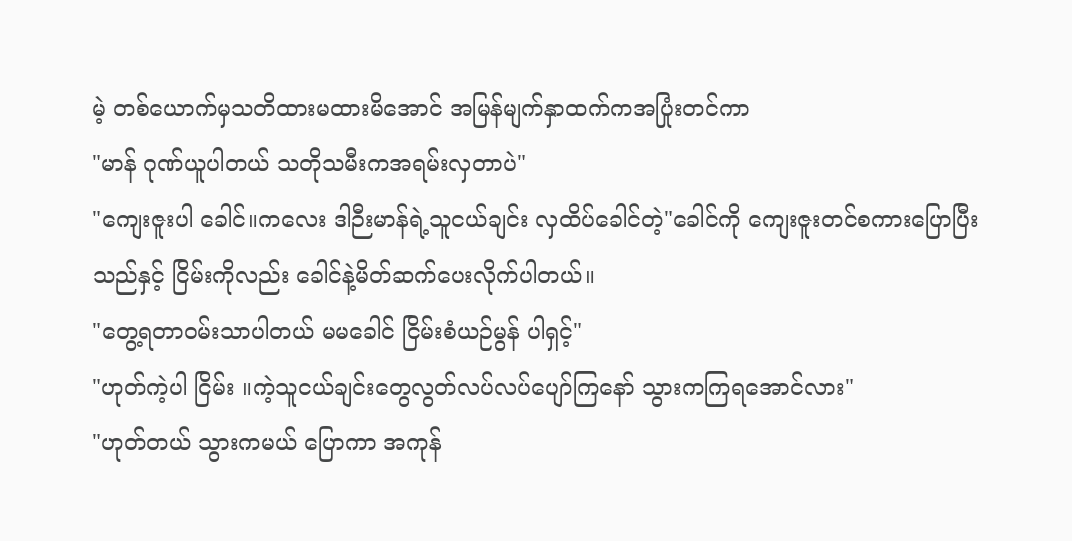မဲ့ တစ်ယောက်မှသတိထားမထားမိအောင် အမြန်မျက်နှာထက်ကအပြုံးတင်ကာ
"မာန် ဂုဏ်ယူပါတယ် သတိုသမီးကအရမ်းလှတာပဲ"
"ကျေးဇူးပါ ခေါင်။ကလေး ဒါဉီးမာန်ရဲ့သူငယ်ချင်း လှထိပ်ခေါင်တဲ့"ခေါင်ကို ကျေးဇူးတင်စကားပြောပြီးသည်နှင့် ငြိမ်းကိုလည်း ခေါင်နဲ့မိတ်ဆက်ပေးလိုက်ပါတယ်။
"တွေ့ရတာဝမ်းသာပါတယ် မမခေါင် ငြိမ်းစံယဉ်မွန် ပါရှင့်"
"ဟုတ်ကဲ့ပါ ငြိမ်း ။ကဲ့သူငယ်ချင်းတွေလွတ်လပ်လပ်ပျော်ကြနော် သွားကကြရအောင်လား"
"ဟုတ်တယ် သွားကမယ် ပြောကာ အကုန်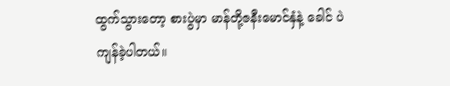ထွက်သွားတော့ စားပွဲမှာ မာန်တို့ဇနီးမောင်နှံနဲ့ ခေါင် ပဲကျန်ခဲ့ပါတယ်။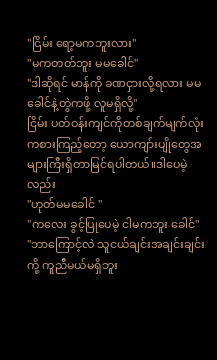"ငြိမ်း ရော့မကဘူးလား"
"မကတတ်ဘူး မမခေါင်"
"ဒါဆိုရင် မာန်ကို ခဏငှားလို့ရလား မမခေါင်နဲ့တွဲကဖို့ လူမရှိလို့"
ငြိမ်း ပတ်ဝန်းကျင်ကိုတစ်ချက်မျက်လုံးကစားကြည့်တော့ ယောကျာ်းပျိုတွေအများကြီးရှိတာမြင်ရပါတယ်။ဒါပေမဲ့လည်း
"ဟုတ်မမခေါင် "
"ကလေး ခွင့်ပြုပေမဲ့ ငါမကဘူး ခေါင်"
"ဘာကြောင့်လဲ သူငယ်ချင်းအချင်းချင်းကို့ ကူညီမယ်မရှိဘူး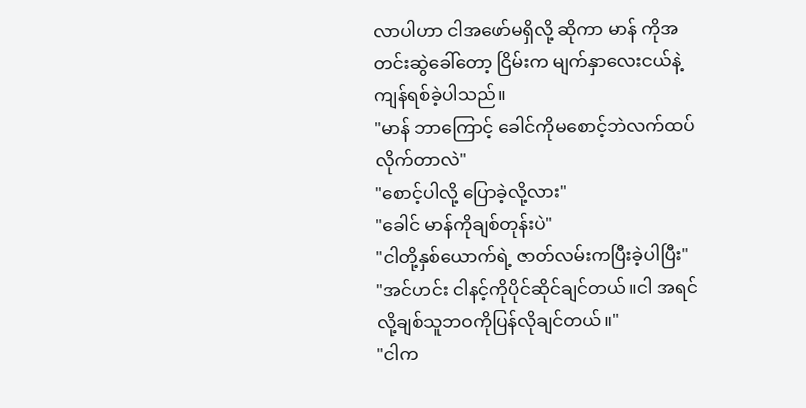လာပါဟာ ငါအဖော်မရှိလို့ ဆိုကာ မာန် ကိုအတင်းဆွဲခေါ်တော့ ငြိမ်းက မျက်နှာလေးငယ်နဲ့ကျန်ရစ်ခဲ့ပါသည်။
"မာန် ဘာကြောင့် ခေါင်ကိုမစောင့်ဘဲလက်ထပ်လိုက်တာလဲ"
"စောင့်ပါလို့ ပြောခဲ့လို့လား"
"ခေါင် မာန်ကိုချစ်တုန်းပဲ"
"ငါတို့နှစ်ယောက်ရဲ့ ဇာတ်လမ်းကပြီးခဲ့ပါပြီး"
"အင်ဟင်း ငါနင့်ကိုပိုင်ဆိုင်ချင်တယ်။ငါ အရင်လို့ချစ်သူဘဝကိုပြန်လိုချင်တယ်။"
"ငါက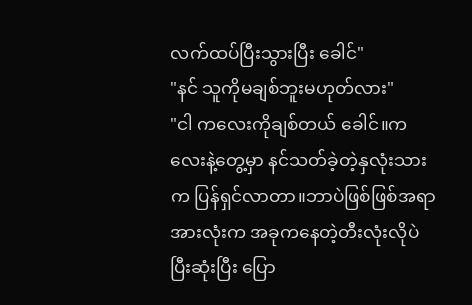လက်ထပ်ပြီးသွားပြီး ခေါင်"
"နင် သူကိုမချစ်ဘူးမဟုတ်လား"
"ငါ ကလေးကိုချစ်တယ် ခေါင်။ကလေးနဲ့တွေ့မှာ နင်သတ်ခဲ့တဲ့နှလုံးသားက ပြန်ရှင်လာတာ။ဘာပဲဖြစ်ဖြစ်အရာအားလုံးက အခုကနေတဲ့တီးလုံးလိုပဲပြီးဆုံးပြီး ပြော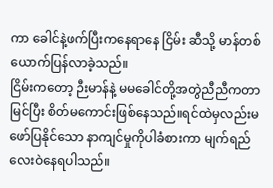ကာ ခေါင်နဲ့ဖက်ပြီးကနေရာနေ ငြိမ်း ဆီသို့ မာန်တစ်ယောက်ပြန်လာခဲ့သည်။
ငြိမ်းကတော့ ဉီးမာန်နဲ့ မမခေါင်တို့အတွဲညီညီကတာမြင်ပြီး စိတ်မကောင်းဖြစ်နေသည်။ရင်ထဲမှလည်းမဖော်ပြနိုင်သော နာကျင်မှုကိုပါခံစားကာ မျက်ရည်လေးဝဲနေရပါသည်။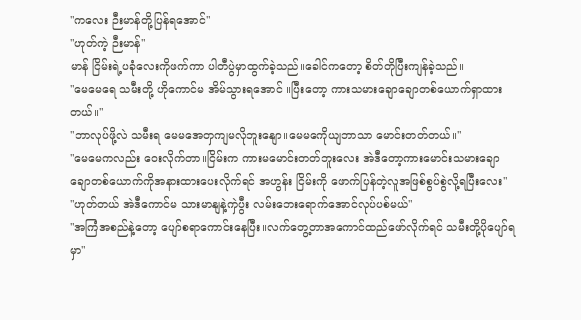"ကလေး ဉီးမာန်တို့ပြန်ရအောင်"
"ဟုတ်ကဲ့ ဉီးမာန်"
မာန် ငြိမ်းရဲ့ပခုံလေးကိုဖက်ကာ ပါတီပွဲမှာထွက်ခဲ့သည်။ခေါင်ကတော့ စိတ်တိုပြီးကျန်ခဲ့သည်။
"မေမေရေ သမီးတို့ ဟိုကောင်မ အိမ်သွားရအောင် ။ပြီးတော့ ကားသမားချောချောတစ်ယောက်ရှာထားတယ်။"
"ဘာလုပ်ဖို့လဲ သမီးရ မေမအေတှကျမလိုဘူးနျော။မေမကေိုယျဘာသာ မောင်းတတ်တယ်။"
"မေမေကလည်း ဝေးလိုက်တာ။ငြိမ်းက ကားမမောင်းတတ်ဘူးလေး အဲဒီတော့ကားမောင်းသမားချောချောတစ်ယောက်ကိုအနားထားပေးလိုက်ရင် အဟွန်း ငြိမ်းကို ဖောက်ပြန်တဲ့လူအဖြစ်စွပ်စွဲလို့ရပြီးလေး"
"ဟုတ်တယ် အဲဒီကောင်မ သားမာနျနဲ့ကှဲပွီး လမ်းဘေးရောက်အောင်လုပ်ပစ်မယ်"
"အကြံအစည်နဲ့တော့ ပျော်စရာကောင်းနေပြီး။လက်တွေ့တာအကောင်ထည်ဖော်လိုက်ရင် သမီးတို့ပိုပျော်ရမှာ"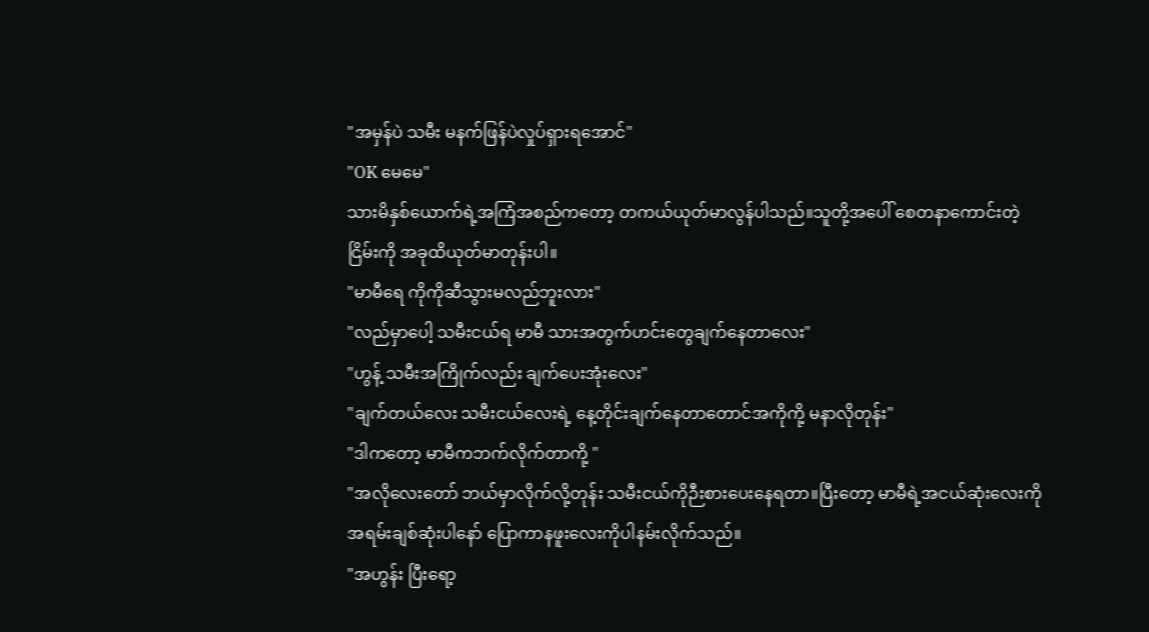"အမှန်ပဲ သမီး မနက်ဖြန်ပဲလှုပ်ရှားရအောင်"
"OK မေမေ"
သားမိနှစ်ယောက်ရဲ့အကြံအစည်ကတော့ တကယ်ယုတ်မာလွန်ပါသည်။သူတို့အပေါ် စေတနာကောင်းတဲ့ ငြိမ်းကို အခုထိယုတ်မာတုန်းပါ။
"မာမီရေ ကိုကိုဆီသွားမလည်ဘူးလား"
"လည်မှာပေါ့ သမီးငယ်ရ မာမီ သားအတွက်ဟင်းတွေချက်နေတာလေး"
"ဟွန့် သမီးအကြိုက်လည်း ချက်ပေးအုံးလေး"
"ချက်တယ်လေး သမီးငယ်လေးရဲ့ နေ့တိုင်းချက်နေတာတောင်အကိုကို့ မနာလိုတုန်း"
"ဒါကတော့ မာမီကဘက်လိုက်တာကို့ "
"အလိုလေးတော် ဘယ်မှာလိုက်လို့တုန်း သမီးငယ်ကိုဉီးစားပေးနေရတာ။ပြီးတော့ မာမီရဲ့အငယ်ဆုံးလေးကိုအရမ်းချစ်ဆုံးပါနော် ပြောကာနဖူးလေးကိုပါနမ်းလိုက်သည်။
"အဟွန်း ပြီးရော့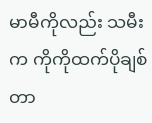မာမီကိုလည်း သမီးက ကိုကိုထက်ပိုချစ်တာ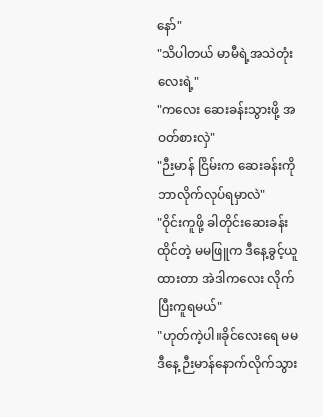နော်"
"သိပါတယ် မာမီရဲ့အသဲတုံးလေးရဲ့"
"ကလေး ဆေးခန်းသွားဖို့ အဝတ်စားလှဲ"
"ဉီးမာန် ငြိမ်းက ဆေးခန်းကိုဘာလိုက်လုပ်ရမှာလဲ"
"ဝိုင်းကူဖို့ ခါတိုင်းဆေးခန်းထိုင်တဲ့ မမဖြူက ဒီနေ့ခွင့်ယူထားတာ အဲဒါကလေး လိုက်ပြီးကူရမယ်"
"ဟုတ်ကဲ့ပါ။ခိုင်လေးရေ မမဒီနေ့ ဉီးမာန်နောက်လိုက်သွား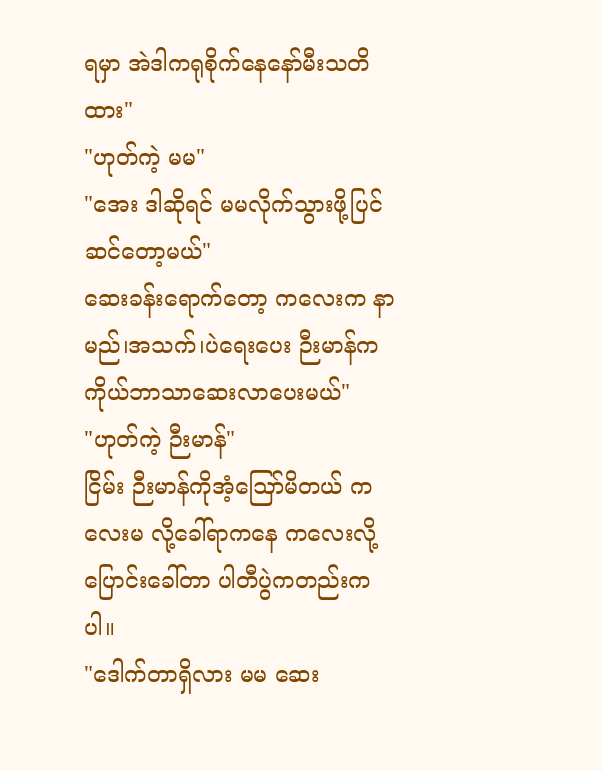ရမှာ အဲဒါကရုစိုက်နေနော်မီးသတိထား"
"ဟုတ်ကဲ့ မမ"
"အေး ဒါဆိုရင် မမလိုက်သွားဖို့ပြင်ဆင်တော့မယ်"
ဆေးခန်းရောက်တော့ ကလေးက နာမည်၊အသက်၊ပဲရေးပေး ဉီးမာန်ကကိုယ်ဘာသာဆေးလာပေးမယ်"
"ဟုတ်ကဲ့ ဉီးမာန်"
ငြိမ်း ဉီးမာန်ကိုအံ့ဪမိတယ် ကလေးမ လို့ခေါ်ရာကနေ ကလေးလို့ပြောင်းခေါ်တာ ပါတီပွဲကတည်းကပါ။
"ဒေါက်တာရှိလား မမ ဆေး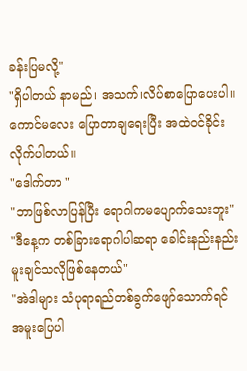ခန်းပြမလို့"
"ရှိပါတယ် နာမည်၊ အသက်၊လိပ်စာပြောပေးပါ။
ကောင်မလေး ပြောတာချရေးပြီး အထဲဝင်ခိုင်းလိုက်ပါတယ်။
"ဒေါက်တာ "
"ဘာဖြစ်လာပြန်ပြီး ရောဂါကမပျောက်သေးဘူး"
"ဒီနေ့က တစ်ခြားရောဂါပါဆရာ ခေါင်းနည်းနည်းမူးချင်သလိုဖြစ်နေတယ်"
"အဲဒါများ သံပုရာရည်တစ်ခွက်ဖျော်သောက်ရင် အမူးပြေပါ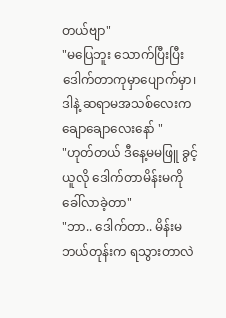တယ်ဗျာ"
"မပြေဘူး သောက်ပြီးပြီး ဒေါက်တာကုမှာပျောက်မှာ၊ဒါနဲ့ ဆရာမအသစ်လေးကချောချောလေးနော် "
"ဟုတ်တယ် ဒီနေ့မမဖြူ ခွင့်ယူလို ဒေါက်တာမိန်းမကို ခေါ်လာခဲ့တာ"
"ဘာ.. ဒေါက်တာ.. မိန်းမဘယ်တုန်းက ရသွားတာလဲ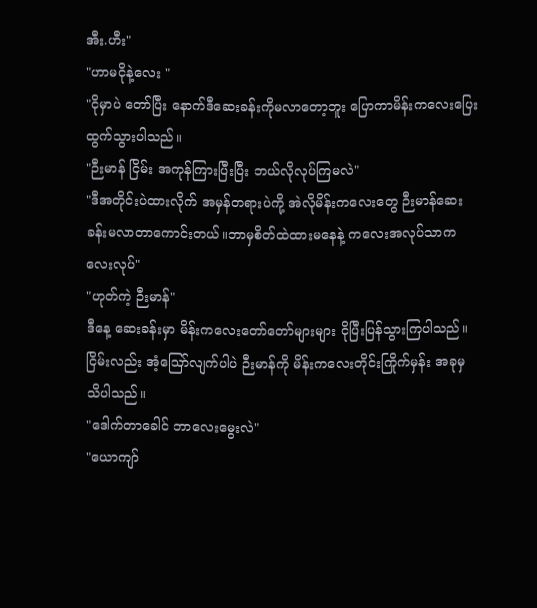အီး.ဟီး"
"ဟာမငိုနဲ့လေး "
"ငိုမှာပဲ တော်ပြီး နောက်ဒီဆေးခန်းကိုမလာတော့ဘူး ပြောကာမိန်းကလေးပြေးထွက်သွားပါသည်။
"ဉီးမာန် ငြိမ်း အကုန်ကြားပြီးပြီး ဘယ်လိုလုပ်ကြမလဲ"
"ဒီအတိုင်းပဲထားလိုက် အမှန်တရားပဲကို့ အဲလိုမိန်းကလေးတွေ ဉီးမာန်ဆေးခန်းမလာတာကောင်းတယ်။ဘာမှစိတ်ထဲထားမနေနဲ့ ကလေးအလုပ်သာကလေးလုပ်"
"ဟုတ်ကဲ့ ဉီးမာန်"
ဒီနေ့ ဆေးခန်းမှာ မိန်းကလေးတော်တော်များများ ငိုပြီးပြန်သွားကြပါသည်။ငြိမ်းလည်း အံ့ဪလျက်ပါပဲ ဉီးမာန်ကို မိန်းကလေးတိုင်းကြိုက်မှန်း အခုမှသိပါသည်။
"ဒေါက်တာခေါင် ဘာလေးမွေးလဲ"
"ယောကျာ်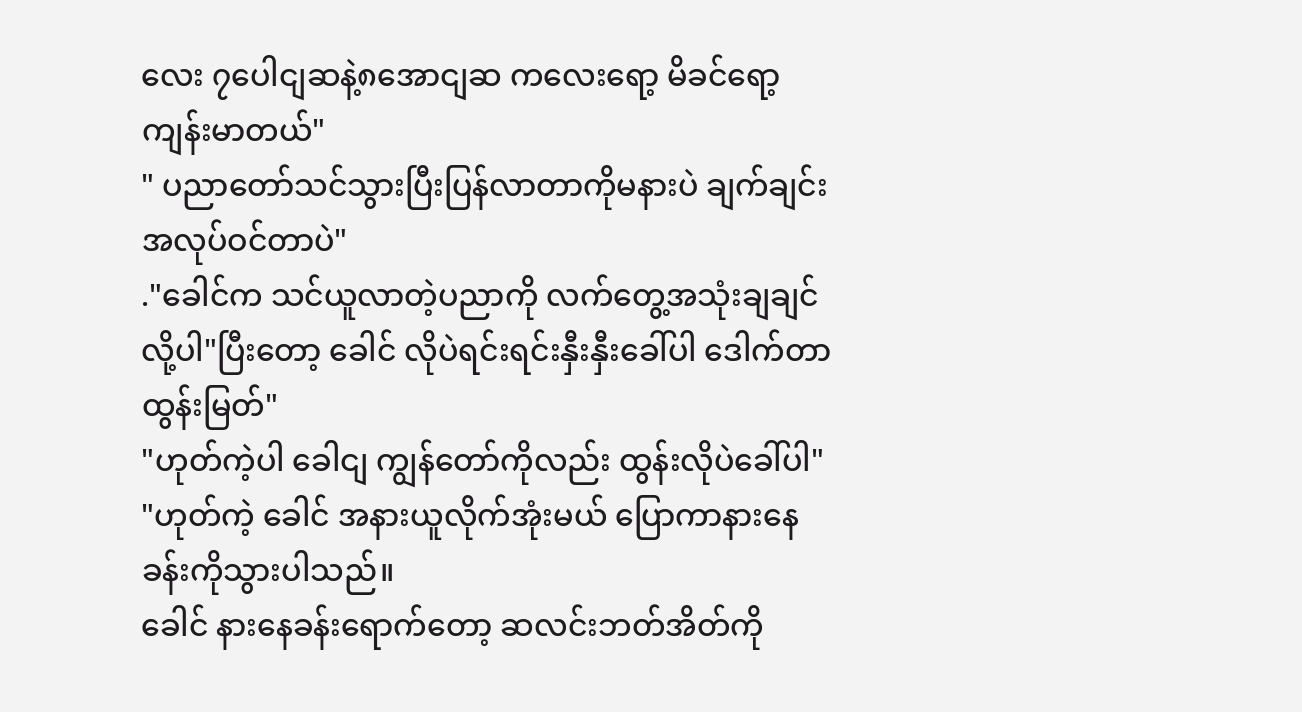လေး ၇ပေါငျဆနဲ့၈အောငျဆ ကလေးရော့ မိခင်ရော့ကျန်းမာတယ်"
" ပညာတော်သင်သွားပြီးပြန်လာတာကိုမနားပဲ ချက်ချင်း အလုပ်ဝင်တာပဲ"
."ခေါင်က သင်ယူလာတဲ့ပညာကို လက်တွေ့အသုံးချချင်လို့ပါ"ပြီးတော့ ခေါင် လိုပဲရင်းရင်းနှီးနှီးခေါ်ပါ ဒေါက်တာထွန်းမြတ်"
"ဟုတ်ကဲ့ပါ ခေါငျ ကျွန်တော်ကိုလည်း ထွန်းလိုပဲခေါ်ပါ"
"ဟုတ်ကဲ့ ခေါင် အနားယူလိုက်အုံးမယ် ပြောကာနားနေခန်းကိုသွားပါသည်။
ခေါင် နားနေခန်းရောက်တော့ ဆလင်းဘတ်အိတ်ကို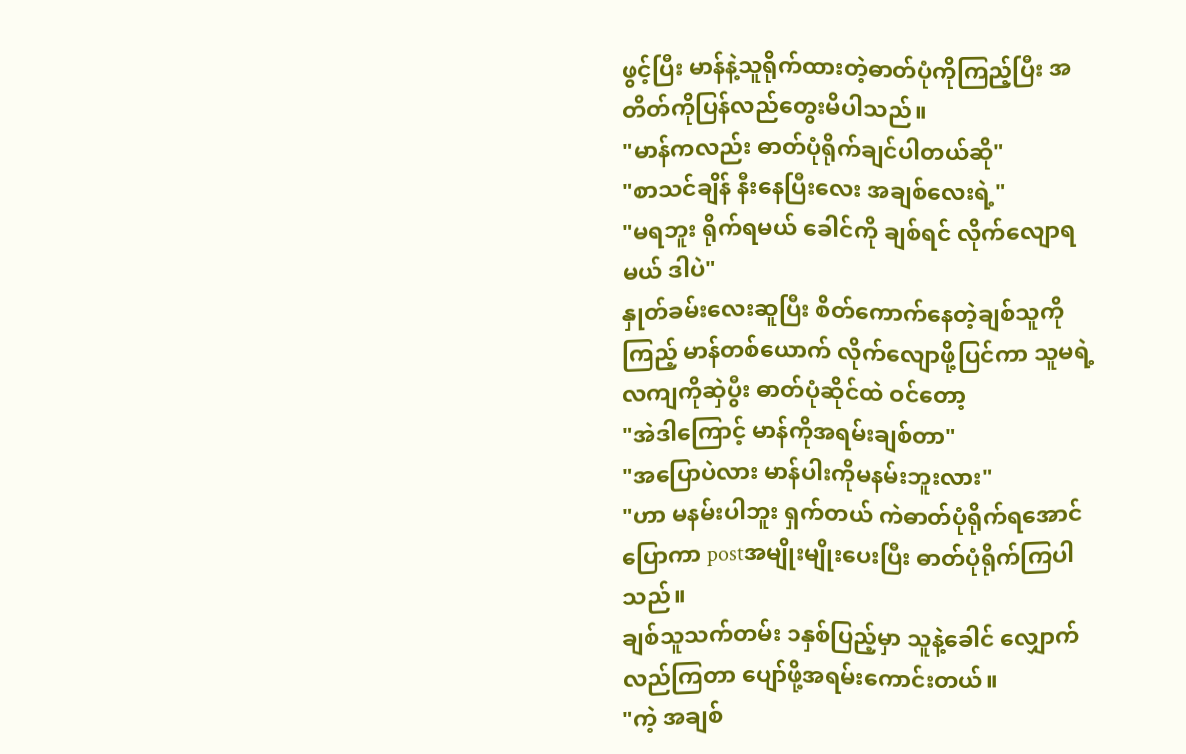ဖွင့်ပြီး မာန်နဲ့သူရိုက်ထားတဲ့ဓာတ်ပုံကိုကြည့်ပြီး အတိတ်ကိုပြန်လည်တွေးမိပါသည်။
"မာန်ကလည်း ဓာတ်ပုံရိုက်ချင်ပါတယ်ဆို"
"စာသင်ချိန် နီးနေပြီးလေး အချစ်လေးရဲ့"
"မရဘူး ရိုက်ရမယ် ခေါင်ကို ချစ်ရင် လိုက်လျောရမယ် ဒါပဲ"
နှုတ်ခမ်းလေးဆူပြီး စိတ်ကောက်နေတဲ့ချစ်သူကိုကြည့် မာန်တစ်ယောက် လိုက်လျောဖို့ပြင်ကာ သူမရဲ့လကျကိုဆှဲပွီး ဓာတ်ပုံဆိုင်ထဲ ဝင်တော့
"အဲဒါကြောင့် မာန်ကိုအရမ်းချစ်တာ"
"အပြောပဲလား မာန်ပါးကိုမနမ်းဘူးလား"
"ဟာ မနမ်းပါဘူး ရှက်တယ် ကဲဓာတ်ပုံရိုက်ရအောင် ပြောကာ postအမျိုးမျိုးပေးပြီး ဓာတ်ပုံရိုက်ကြပါသည်။
ချစ်သူသက်တမ်း ၁နှစ်ပြည့်မှာ သူနဲ့ခေါင် လျှောက်လည်ကြတာ ပျော်ဖို့အရမ်းကောင်းတယ်။
"ကဲ့ အချစ်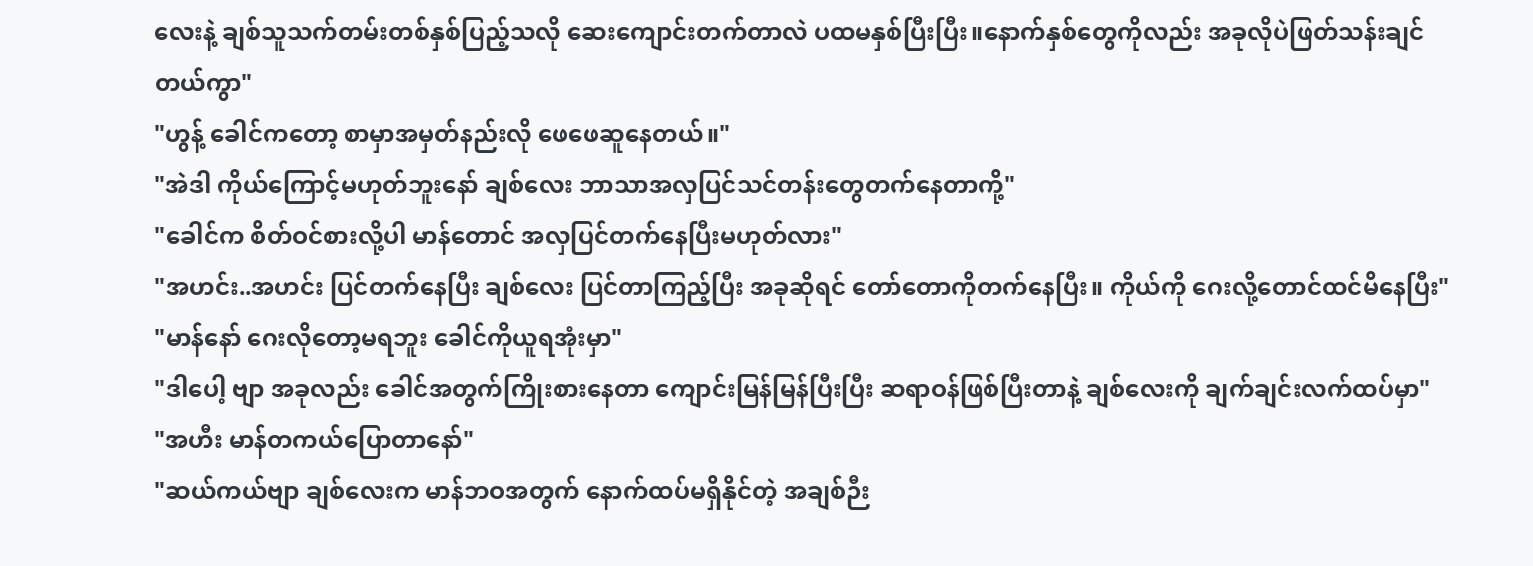လေးနဲ့ ချစ်သူသက်တမ်းတစ်နှစ်ပြည့်သလို ဆေးကျောင်းတက်တာလဲ ပထမနှစ်ပြီးပြီး။နောက်နှစ်တွေကိုလည်း အခုလိုပဲဖြတ်သန်းချင်တယ်ကွာ"
"ဟွန့် ခေါင်ကတော့ စာမှာအမှတ်နည်းလို ဖေဖေဆူနေတယ်။"
"အဲဒါ ကိုယ်ကြောင့်မဟုတ်ဘူးနော် ချစ်လေး ဘာသာအလှပြင်သင်တန်းတွေတက်နေတာကို့"
"ခေါင်က စိတ်ဝင်စားလို့ပါ မာန်တောင် အလှပြင်တက်နေပြီးမဟုတ်လား"
"အဟင်း..အဟင်း ပြင်တက်နေပြီး ချစ်လေး ပြင်တာကြည့်ပြီး အခုဆိုရင် တော်တောကိုတက်နေပြီး။ ကိုယ်ကို ဂေးလို့တောင်ထင်မိနေပြီး"
"မာန်နော် ဂေးလိုတော့မရဘူး ခေါင်ကိုယူရအုံးမှာ"
"ဒါပေါ့ ဗျာ အခုလည်း ခေါင်အတွက်ကြိုးစားနေတာ ကျောင်းမြန်မြန်ပြီးပြီး ဆရာဝန်ဖြစ်ပြီးတာနဲ့ ချစ်လေးကို ချက်ချင်းလက်ထပ်မှာ"
"အဟီး မာန်တကယ်ပြောတာနော်"
"ဆယ်ကယ်ဗျာ ချစ်လေးက မာန်ဘဝအတွက် နောက်ထပ်မရှိနိုင်တဲ့ အချစ်ဉီး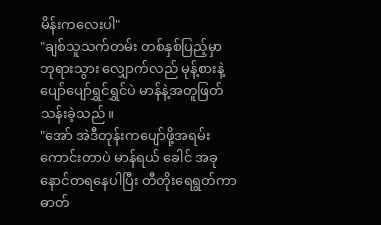မိန်းကလေးပါ"
"ချစ်သူသက်တမ်း တစ်နှစ်ပြည့်မှာ ဘုရားသွား လျှောက်လည် မုန့်စားနဲ့ ပျော်ပျော်ရွှင်ရွှင်ပဲ မာန်နဲ့အတူဖြတ်သန်းခဲ့သည်။
"အော် အဲဒီတုန်းကပျော်ဖို့အရမ်းကောင်းတာပဲ မာန်ရယ် ခေါင် အခုနောင်တရနေပါပြီး တီတိုးရေရွတ်ကာ ဓာတ်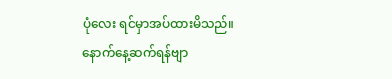ပုံလေး ရင်မှာအပ်ထားမိသည်။
နောက်နေ့ဆက်ရန်ဗျာ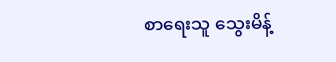စာရေးသူ သွေးမိန့်